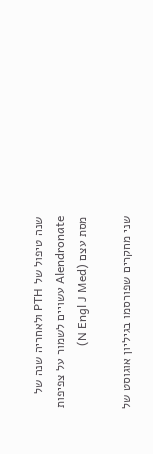שנה טיפול של PTH ולאחריה שנה של Alendronate עשויים לשמור על צפיפות מסת עצם (N Engl J Med)

שני מחקרים שפורסמו בגיליון אוגוסט של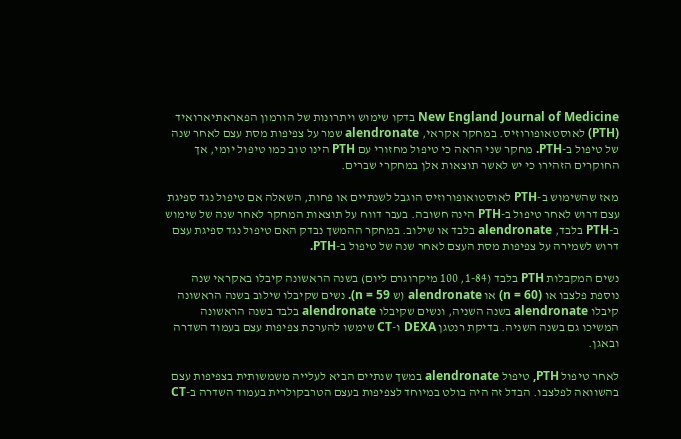New England Journal of Medicine בדקו שימוש ויתרונות של הורמון הפאראתיארואיד (PTH) לאוסטאופורוזיס. במחקר אקראי, alendronate שמר על צפיפות מסת עצם לאחר שנה של טיפול ב-PTH. מחקר שני הראה כי טיפול מחזורי עם PTH הינו טוב כמו טיפול יומי, אך החוקרים הזהירו כי יש לאשר תוצאות אלן במחקרי שברים.

מאז שהשימוש ב-PTH לאוסטואופורוזיס הוגבל לשנתיים או פחות, השאלה אם טיפול נגד ספיגת עצם דרוש לאחר טיפול ב-PTH הינה חשובה. בעבר דווח על תוצאות המחקר לאחר שנה של שימוש ב-PTH בלבד, alendronate בלבד או שילוב. במחקר ההמשך נבדק האם טיפול נגד ספיגת עצם דרוש לשמירה על צפיפות מסת העצם לאחר שנה של טיפול ב-PTH.

נשים המקבלות PTH בלבד (1-84, 100 מיקרוגרם ליום) בשנה הראשונה קיבלו באקראי שנה נוספת פלצבו או (n = 60) או alendronate (ש n = 59). נשים שקיבלו שילוב בשנה הראשונה קיבלו alendronate בשנה השניה, ונשים שקיבלו alendronate בלבד בשנה הראשונה המשיכו גם בשנה השניה. בדיקת רנטגן DEXA ו-CT שימשו להערכת צפיפות עצם בעמוד השדרה ובאגן.

לאחר טיפול PTH, טיפול alendronate במשך שנתיים הביא לעלייה משמשותית בצפיפות עצם בהשוואה לפלצבו. הבדל זה היה בולט במיוחד לצפיפות בעצם הטרבקולרית בעמוד השדרה ב-CT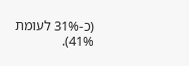(כ-31% לעומת 41%).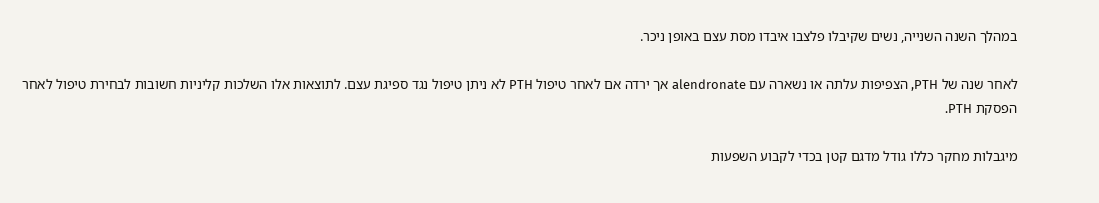במהלך השנה השנייה, נשים שקיבלו פלצבו איבדו מסת עצם באופן ניכר.

לאחר שנה של PTH, הצפיפות עלתה או נשארה עם alendronate אך ירדה אם לאחר טיפול PTH לא ניתן טיפול נגד ספיגת עצם. לתוצאות אלו השלכות קליניות חשובות לבחירת טיפול לאחר הפסקת PTH.

מיגבלות מחקר כללו גודל מדגם קטן בכדי לקבוע השפעות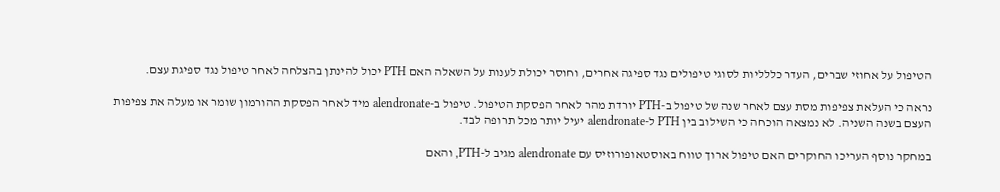הטיפול על אחוזי שברים, העדר כללליות לסוגי טיפולים נגד ספיגה אחרים, וחוסר יכולת לענות על השאלה האם PTH יכול להינתן בהצלחה לאחר טיפול נגד ספיגת עצם.

נראה כי העלאת צפיפות מסת עצם לאחר שנה של טיפול ב-PTH יורדת מהר לאחר הפסקת הטיפול. טיפול ב-alendronate מיד לאחר הפסקת ההורמון שומר או מעלה את צפיפות העצם בשנה השניה. לא נמצאה הוכחה כי השילוב בין PTH ל-alendronate יעיל יותר מכל תרופה לבד.

במחקר נוסף העריכו החוקרים האם טיפול ארוך טווח באוסטאופורוזיס עם alendronate מגיב ל-PTH, והאם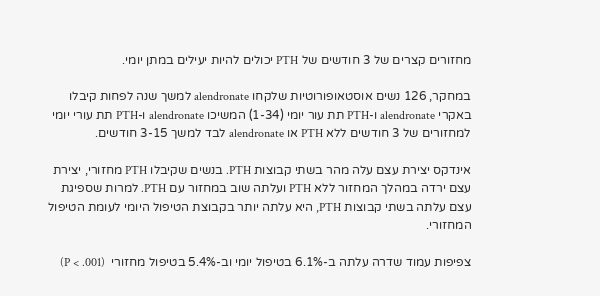מחזורים קצרים של 3 חודשים של PTH יכולים להיות יעילים במתן יומי.

במחקר, 126 נשים אוסטאופורוטיות שלקחו alendronate למשך שנה לפחות קיבלו באקרי alendronate ו-PTH תת עור יומי (1-34) המשיכו alendronate ו-PTH תת עורי יומי למחזורים של 3 חודשים ללא PTH או alendronate לבד למשך 3-15 חודשים.

אינדקס יצירת עצם עלה מהר בשתי קבוצות PTH. בנשים שקיבלו PTH מחזורי, יצירת עצם ירדה במהלך המחזור ללא PTH ועלתה שוב במחזור עם PTH. למרות שספיגת עצם עלתה בשתי קבוצות PTH, היא עלתה יותר בקבוצת הטיפול היומי לעומת הטיפול המחזורי.

צפיפות עמוד שדרה עלתה ב-6.1% בטיפול יומי וב-5.4% בטיפול מחזורי  (P < .001)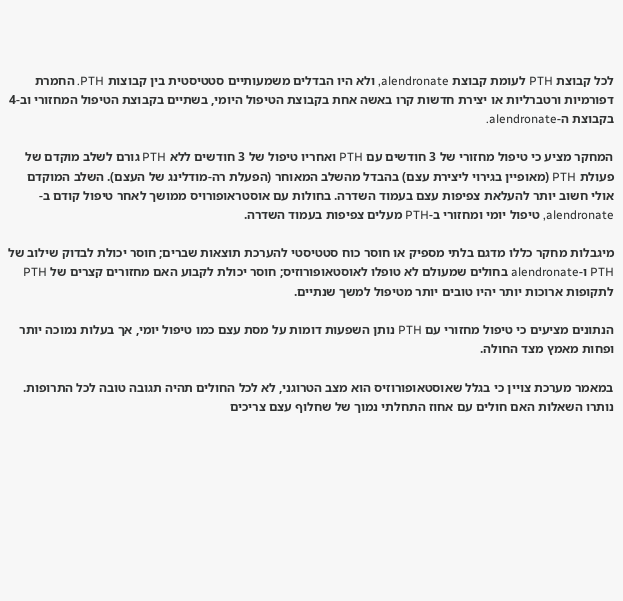לכל קבוצת PTH לעומת קבוצת alendronate, ולא היו הבדלים משמעותיים סטטיסטית בין קבוצות PTH. החמרת דפורמיות ורטברליות או יצירת חדשות קרו באשה אחת בקבוצת הטיפול היומי, בשתיים בקבוצת הטיפול המחזורי וב-4 בקבוצת ה-alendronate.

המחקר מציע כי טיפול מחזורי של 3 חודשים עם PTH ואחריו טיפול של 3 חודשים ללא PTH גורם לשלב מוקדם של פעולת PTH (מאופיין בגירוי ליצירת עצם) בהבדל מהשלב המאוחר (הפעלת רה-מודלינג של העצם). השלב המוקדם אולי חשוב יותר להעלאת צפיפות עצם בעמוד השדרה. בחולות עם אוסטראופורויס ממושך לאחר טיפול קודם ב-alendronate, טיפול יומי ומחזורי ב-PTH מעלים צפיפות בעמוד השדרה.

מיגבלות מחקר כללו מדגם בלתי מספיק או חוסר כוח סטטיסטי להערכת תוצאות שברים; חוסר יכולת לבדוק שילוב של PTH ו-alendronate בחולים שמעולם לא טופלו לאוסטאופורוזיס; חוסר יכולת לקבוע האם מחזורים קצרים של PTH לתקופות ארוכות יותר יהיו טובים יותר מטיפול למשך שנתיים.

הנתונים מציעים כי טיפול מחזורי עם PTH נותן השפעות דומות על מסת עצם כמו טיפול יומי, אך בעלות נמוכה יותר ופחות מאמץ מצד החולה.

במאמר מערכת צויין כי בגלל שאוסטאופורוזיס הוא מצב הטרוגני, לא לכל החולים תהיה תגובה טובה לכל התרופות. נותרו השאלות האם חולים עם אחוז התחלתי נמוך של שחלוף עצם צריכים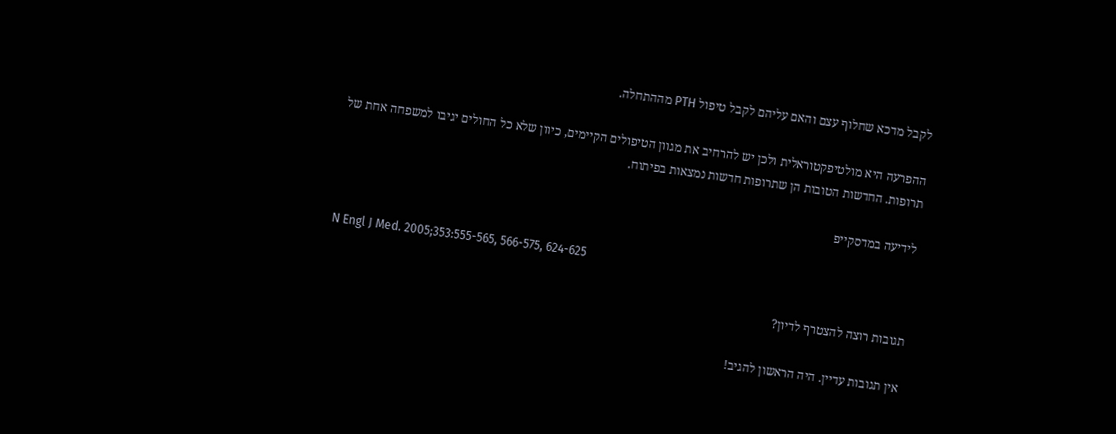לקבל מדכא שחלוף עצם והאם עליהם לקבל טיפול PTH מההתחלה.

ההפרעה היא מולטיפקטוראלית ולכן יש להרחיב את מגוון הטיפולים הקיימים, כיוון שלא כל החולים יגיבו למשפחה אחת של תרופות. החדשות הטובות הן שתרופות חדשות נמצאות בפיתוח.

לידיעה במדסקייפ

N Engl J Med. 2005;353:555-565, 566-575, 624-625

תגובות רוצה להצטרף לדיון?

אין תגובות עדיין. היה הראשון להגיב!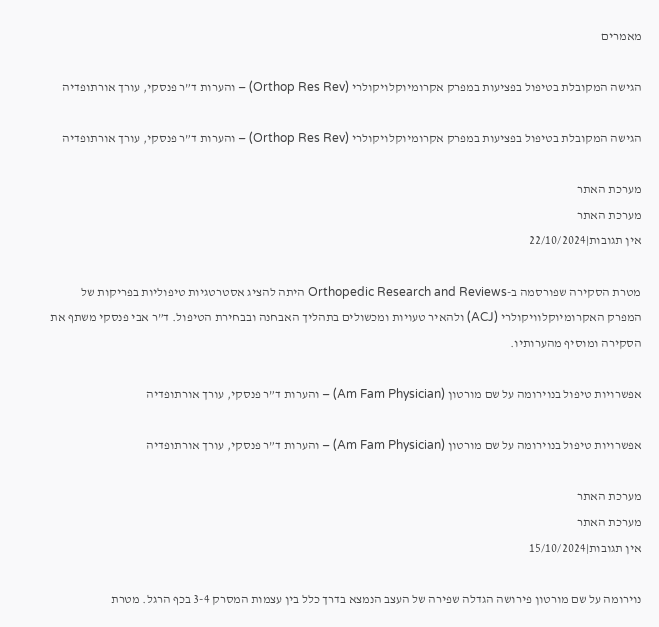מאמרים

הגישה המקובלת בטיפול בפציעות במפרק אקרומיוקלויקולרי (Orthop Res Rev) – והערות ד”ר פנסקי, עורך אורתופדיה

הגישה המקובלת בטיפול בפציעות במפרק אקרומיוקלויקולרי (Orthop Res Rev) – והערות ד”ר פנסקי, עורך אורתופדיה

מערכת האתר
מערכת האתר
אין תגובות|22/10/2024

מטרת הסקירה שפורסמה ב-Orthopedic Research and Reviews היתה להציג אסטרטגיות טיפוליות בפריקות של המפרק האקרומיוקלוויקולרי (ACJ) ולהאיר טעויות ומכשולים בתהליך האבחנה ובבחירת הטיפול. ד”ר אבי פנסקי משתף את הסקירה ומוסיף מהערותיו.

אפשרויות טיפול בנוירומה על שם מורטון (Am Fam Physician) – והערות ד”ר פנסקי, עורך אורתופדיה

אפשרויות טיפול בנוירומה על שם מורטון (Am Fam Physician) – והערות ד”ר פנסקי, עורך אורתופדיה

מערכת האתר
מערכת האתר
אין תגובות|15/10/2024

נוירומה על שם מורטון פירושה הגדלה שפירה של העצב הנמצא בדרך כלל בין עצמות המסרק 3-4 בכף הרגל. מטרת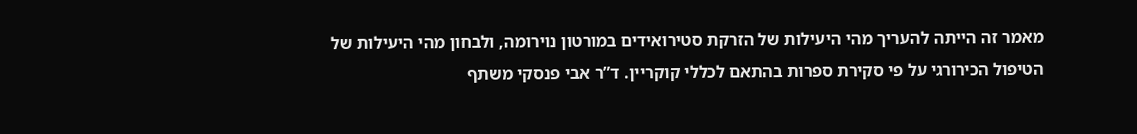מאמר זה הייתה להעריך מהי היעילות של הזרקת סטירואידים במורטון נוירומה, ולבחון מהי היעילות של הטיפול הכירורגי על פי סקירת ספרות בהתאם לכללי קוקריין. ד”ר אבי פנסקי משתף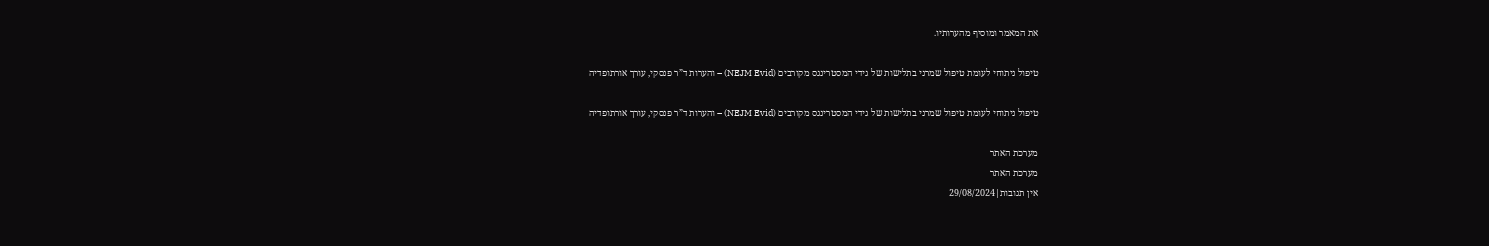את המאמר ומוסיף מהערותיו.

טיפול ניתוחי לעומת טיפול שמרני בתלישות של גידי המסטרינגס מקורבים (NEJM Evid) – והערות ד”ר פנסקי, עורך אורתופדיה

טיפול ניתוחי לעומת טיפול שמרני בתלישות של גידי המסטרינגס מקורבים (NEJM Evid) – והערות ד”ר פנסקי, עורך אורתופדיה

מערכת האתר
מערכת האתר
אין תגובות|29/08/2024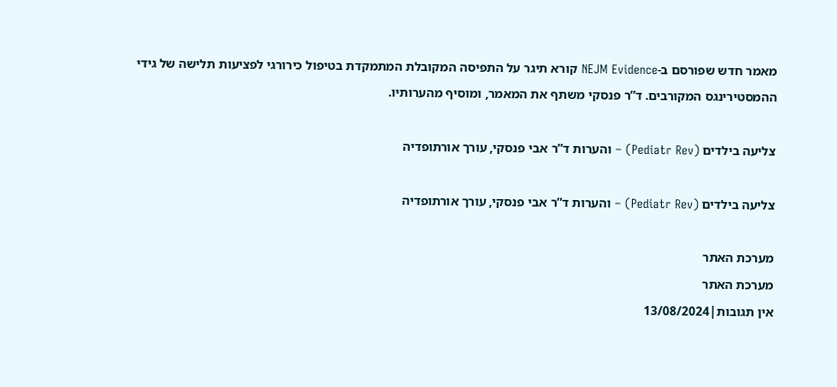מאמר חדש שפורסם ב-NEJM Evidence קורא תיגר על התפיסה המקובלת המתמקדת בטיפול כירורגי לפציעות תלישה של גידי ההמסטירינגס המקורבים. ד”ר פנסקי משתף את המאמר, ומוסיף מהערותיו.

צליעה בילדים (Pediatr Rev) – והערות ד”ר אבי פנסקי, עורך אורתופדיה

צליעה בילדים (Pediatr Rev) – והערות ד”ר אבי פנסקי, עורך אורתופדיה

מערכת האתר
מערכת האתר
אין תגובות|13/08/2024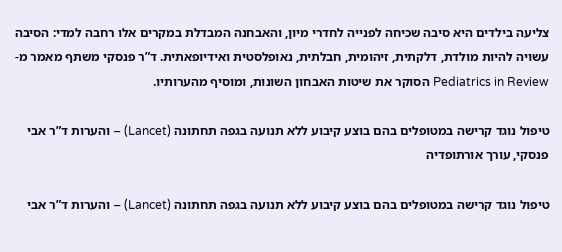צליעה בילדים היא סיבה שכיחה לפנייה לחדרי מיון, והאבחנה המבדלת במקרים אלו רחבה למדי: הסיבה עשויה להיות מולדת, דלקתית, זיהומית, חבלתית, נאופלסטית ואידיופאתית. ד”ר פנסקי משתף מאמר מ-Pediatrics in Review הסוקר את שיטות האבחון השונות, ומוסיף מהערותיו.

טיפול נוגד קרישה במטופלים בהם בוצע קיבוע ללא תנועה בגפה תחתונה (Lancet) – והערות ד”ר אבי פנסקי, עורך אורתופדיה

טיפול נוגד קרישה במטופלים בהם בוצע קיבוע ללא תנועה בגפה תחתונה (Lancet) – והערות ד”ר אבי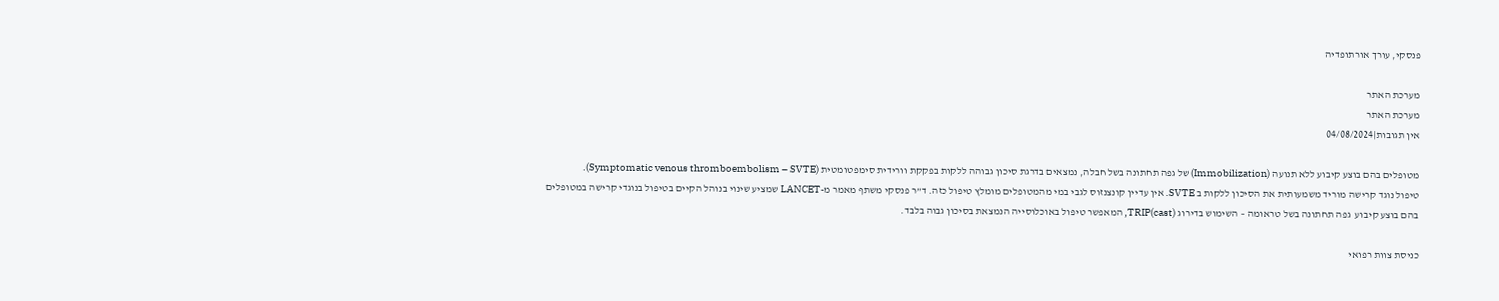פנסקי, עורך אורתופדיה

מערכת האתר
מערכת האתר
אין תגובות|04/08/2024

מטופלים בהם בוצע קיבוע ללא תנועה (Immobilization) של גפה תחתונה בשל חבלה, נמצאים בדרגת סיכון גבוהה ללקות בפקקת וורידית סימפטומטית (Symptomatic venous thromboembolism – SVTE).
טיפול נוגד קרישה מוריד משמעותית את הסיכון ללקות ב SVTE. אין עדיין קונצנזוס לגבי במי מהמטופלים מומלץ טיפול כזה. ד”ר פנסקי משתף מאמר מ-LANCET שמציע שינוי בנוהל הקיים בטיפול בנוגדי קרישה במטופלים בהם בוצע קיבוע  גפה תחתונה בשל טראומה – השימוש בדירוג TRIP(cast), המאפשר טיפול באוכלוסייה הנמצאת בסיכון גבוה בלבד.

כניסת צוות רפואי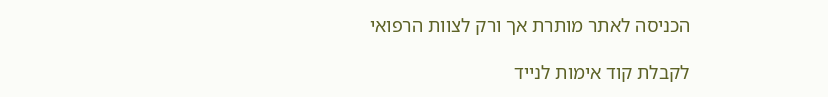הכניסה לאתר מותרת אך ורק לצוות הרפואי

לקבלת קוד אימות לנייד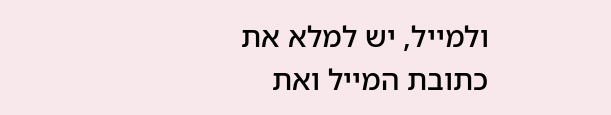ולמייל, יש למלא את כתובת המייל ואת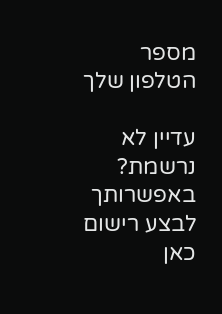מספר הטלפון שלך

עדיין לא נרשמת? באפשרותך לבצע רישום כאן